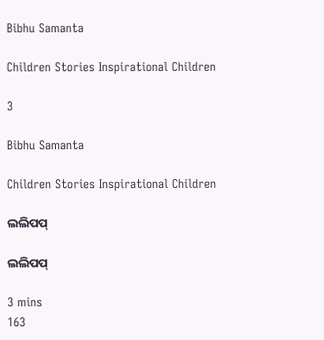Bibhu Samanta

Children Stories Inspirational Children

3

Bibhu Samanta

Children Stories Inspirational Children

ଲଲିପପ୍

ଲଲିପପ୍

3 mins
163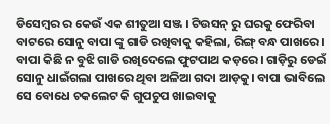ଡିସେମ୍ବର ର କେଉଁ ଏକ ଶୀତୁଆ ସଞ୍ଜ । ଟିଉସନ୍ ରୁ ଘରକୁ ଫେରିବା ବାଟରେ ସୋନୁ ବାପା ଙ୍କୁ ଗାଡି ରଖିବାକୁ କହିଲା, ରିଙ୍ଗ୍ ବନ୍ଧ ପାଖରେ। ବାପା କିଛି ନ ବୁଝି ଗାଡି ରଖିଦେଲେ ଫୁଟପାଥ କଡ଼ରେ। ଗାଡ଼ିରୁ ଡେଇଁ ସୋନୁ ଧାଇଁଗଲା ପାଖରେ ଥିବା ଅଳିଆ ଗଦା ଆଡ଼କୁ। ବାପା ଭାବିଲେ ସେ ବୋଧେ ଚକଲେଟ କି ଗୁପଚୁପ ଖାଇବାକୁ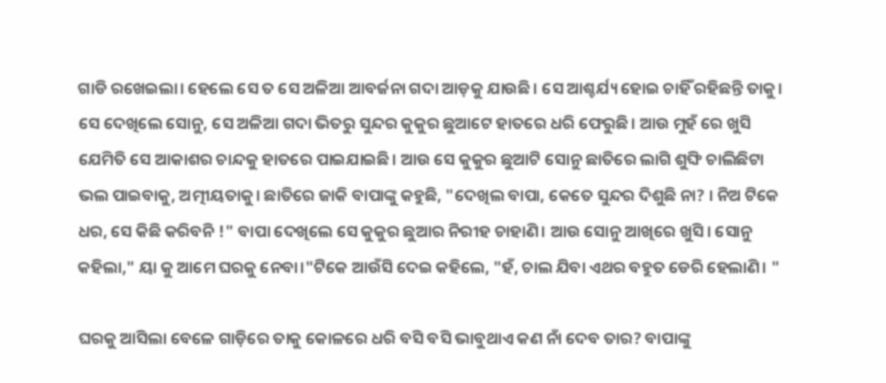ଗାଡି ରଖେଇଲା। ହେଲେ ସେ ତ ସେ ଅଳିଆ ଆବର୍ଜନା ଗଦା ଆଡ଼କୁ ଯାଉଛି। ସେ ଆଶ୍ଚର୍ଯ୍ୟ ହୋଇ ଚାହିଁ ରହିଛନ୍ତି ତାକୁ। ସେ ଦେଖିଲେ ସୋନୁ, ସେ ଅଳିଆ ଗଦା ଭିତରୁ ସୁନ୍ଦର କୁକୁର ଛୁଆଟେ ହାତରେ ଧରି ଫେରୁଛି। ଆଉ ମୁହଁ ରେ ଖୁସି ଯେମିତି ସେ ଆକାଶର ଚାନ୍ଦକୁ ହାତରେ ପାଇଯାଇଛି। ଆଉ ସେ କୁକୁର ଛୁଆଟି ସୋନୁ ଛାତିରେ ଲାଗି ଶୁଙ୍ଘି ଚାଲିଛିଟା ଭଲ ପାଇବାକୁ, ଅତ୍ମୀୟତାକୁ। ଛାତିରେ ଜାକି ବାପାଙ୍କୁ କହୁଛି, "ଦେଖିଲ ବାପା, କେତେ ସୁନ୍ଦର ଦିଶୁଛି ନା? । ନିଅ ଟିକେ ଧର, ସେ କିଛି କରିବନି !" ବାପା ଦେଖିଲେ ସେ କୁକୁର ଛୁଆର ନିରୀହ ଚାହାଣି। ଆଉ ସୋନୁ ଆଖିରେ ଖୁସି। ସୋନୁ କହିଲା," ୟା କୁ ଆମେ ଘରକୁ ନେବା।"ଟିକେ ଆଉଁସି ଦେଇ କହିଲେ, "ହଁ, ଚାଲ ଯିବା ଏଥର ବହୁତ ଡେରି ହେଲାଣି। "

ଘରକୁ ଆସିଲା ବେଳେ ଗାଡ଼ିରେ ତାକୁ କୋଳରେ ଧରି ବସି ବସି ଭାବୁଥାଏ କଣ ନାଁ ଦେବ ତାର? ବାପାଙ୍କୁ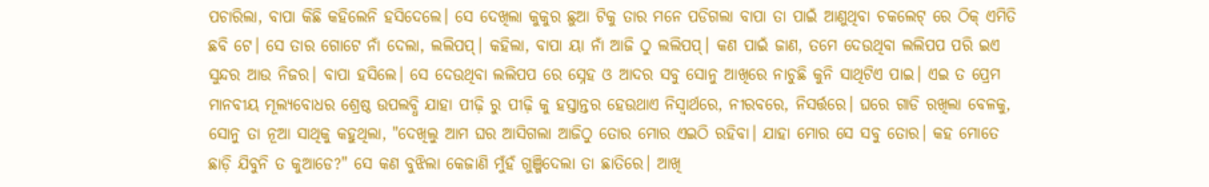ପଚାରିଲା, ବାପା କିଛି କହିଲେନି ହସିଦେଲେ। ସେ ଦେଖିଲା କୁକୁର ଛୁଆ ଟିକୁ ତାର ମନେ ପଡିଗଲା ବାପା ତା ପାଇଁ ଆଣୁଥିବା ଚକଲେଟ୍ ରେ ଠିକ୍ ଏମିତି ଛବି ଟେ। ସେ ତାର ଗୋଟେ ନାଁ ଦେଲା, ଲଲିପପ୍। କହିଲା, ବାପା ୟା ନାଁ ଆଜି ଠୁ ଲଲିପପ୍। କଣ ପାଇଁ ଜାଣ, ତମେ ଦେଉଥିବା ଲଲିପପ ପରି ଇଏ ସୁନ୍ଦର ଆଉ ନିଜର। ବାପା ହସିଲେ। ସେ ଦେଉଥିବା ଲଲିପପ ରେ ସ୍ନେହ ଓ ଆଦର ସବୁ ସୋନୁ ଆଖିରେ ନାଚୁଛି କୁନି ସାଥିଟିଏ ପାଇ। ଏଇ ତ ପ୍ରେମ ମାନବୀୟ ମୂଲ୍ୟବୋଧର ଶ୍ରେଷ୍ଠ ଉପଲବ୍ଧି ଯାହା ପୀଢ଼ି ରୁ ପୀଢ଼ି କୁ ହସ୍ତାନ୍ତର ହେଉଥାଏ ନିସ୍ୱାର୍ଥରେ, ନୀରବରେ, ନିସର୍ତ୍ତରେ। ଘରେ ଗାଡି ରଖିଲା ବେଳକୁ, ସୋନୁ ତା ନୂଆ ସାଥିକୁ କହୁଥିଲା, "ଦେଖିଲୁ ଆମ ଘର ଆସିଗଲା ଆଜିଠୁ ତୋର ମୋର ଏଇଠି ରହିବା। ଯାହା ମୋର ସେ ସବୁ ତୋର। କହ ମୋତେ ଛାଡ଼ି ଯିବୁନି ତ କୁଆଡେ?" ସେ କଣ ବୁଝିଲା କେଜାଣି ମୁଁହଁ ଗୁଞ୍ଜିଦେଲା ତା ଛାତିରେ। ଆଖି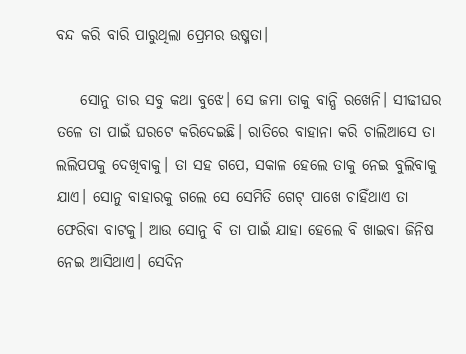ବନ୍ଦ କରି ବାରି ପାରୁଥିଲା ପ୍ରେମର ଉଷ୍ମତା।

    ସୋନୁ ତାର ସବୁ କଥା ବୁଝେ। ସେ ଜମା ତାକୁ ବାନ୍ଧି ରଖେନି। ସୀଢୀଘର ତଳେ ତା ପାଇଁ ଘରଟେ କରିଦେଇଛି। ରାତିରେ ବାହାନା କରି ଚାଲିଆସେ ତା ଲଲିପପକୁ ଦେଖିବାକୁ। ତା ସହ ଗପେ, ସକାଳ ହେଲେ ତାକୁ ନେଇ ବୁଲିବାକୁ ଯାଏ। ସୋନୁ ବାହାରକୁ ଗଲେ ସେ ସେମିତି ଗେଟ୍ ପାଖେ ଚାହିଁଥାଏ ତା ଫେରିବା ବାଟକୁ। ଆଉ ସୋନୁ ବି ତା ପାଇଁ ଯାହା ହେଲେ ବି ଖାଇବା ଜିନିଷ ନେଇ ଆସିଥାଏ। ସେଦିନ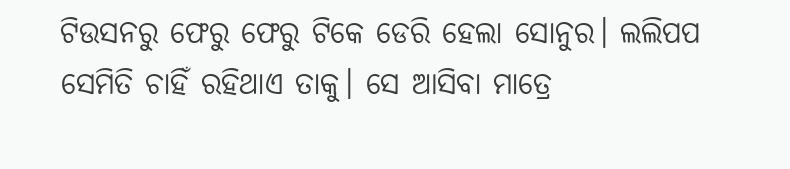ଟିଉସନରୁ ଫେରୁ ଫେରୁ ଟିକେ ଡେରି ହେଲା ସୋନୁର। ଲଲିପପ ସେମିତି ଚାହିଁ ରହିଥାଏ ତାକୁ। ସେ ଆସିବା ମାତ୍ରେ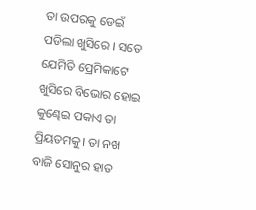ତା ଉପରକୁ ଡେଇଁ ପଡିଲା ଖୁସିରେ । ସତେ ଯେମିତି ପ୍ରେମିକାଟେ ଖୁସିରେ ବିଭୋର ହୋଇ କୁଣ୍ଢେଇ ପକାଏ ତା ପ୍ରିୟତମକୁ। ତା ନଖ ବାଜି ସୋନୁର ହାତ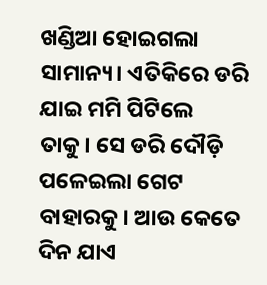ଖଣ୍ଡିଆ ହୋଇଗଲା ସାମାନ୍ୟ। ଏତିକିରେ ଡରି ଯାଇ ମମି ପିଟିଲେ ତାକୁ। ସେ ଡରି ଦୌଡ଼ି ପଳେଇଲା ଗେଟ ବାହାରକୁ। ଆଉ କେତେ ଦିନ ଯାଏ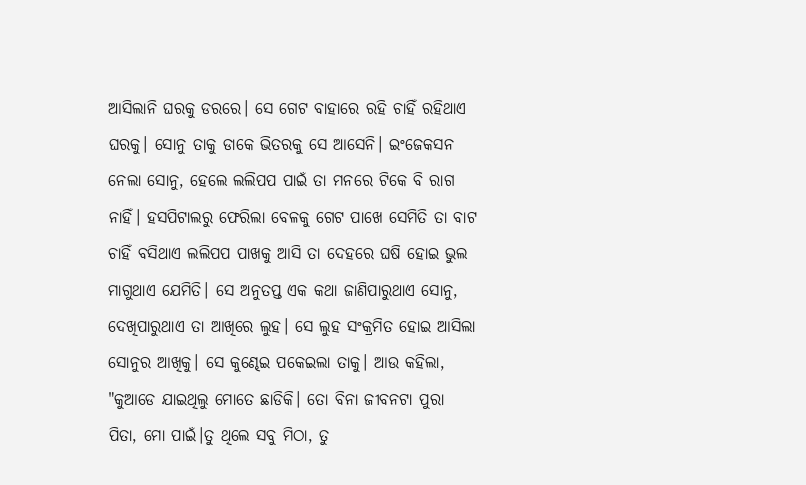ଆସିଲାନି ଘରକୁ ଡରରେ। ସେ ଗେଟ ବାହାରେ ରହି ଚାହିଁ ରହିଥାଏ ଘରକୁ। ସୋନୁ ତାକୁ ଡାକେ ଭିତରକୁ ସେ ଆସେନି। ଇଂଜେକସନ ନେଲା ସୋନୁ, ହେଲେ ଲଲିପପ ପାଇଁ ତା ମନରେ ଟିକେ ବି ରାଗ ନାହିଁ। ହସପିଟାଲରୁ ଫେରିଲା ବେଳକୁ ଗେଟ ପାଖେ ସେମିତି ତା ବାଟ ଚାହିଁ ବସିଥାଏ ଲଲିପପ ପାଖକୁ ଆସି ତା ଦେହରେ ଘଷି ହୋଇ ଭୁଲ ମାଗୁଥାଏ ଯେମିତି। ସେ ଅନୁତପ୍ତ ଏକ କଥା ଜାଣିପାରୁଥାଏ ସୋନୁ, ଦେଖିପାରୁଥାଏ ତା ଆଖିରେ ଲୁହ। ସେ ଲୁହ ସଂକ୍ରମିତ ହୋଇ ଆସିଲା ସୋନୁର ଆଖିକୁ। ସେ କୁଣ୍ଢେଇ ପକେଇଲା ତାକୁ। ଆଉ କହିଲା, "କୁଆଡେ ଯାଇଥିଲୁ ମୋତେ ଛାଡିକି। ତୋ ବିନା ଜୀବନଟା ପୁରା ପିତା, ମୋ ପାଇଁ।ତୁ ଥିଲେ ସବୁ ମିଠା, ତୁ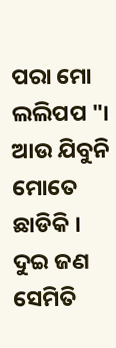ପରା ମୋ ଲଲିପପ "। ଆଉ ଯିବୁନି ମୋତେ ଛାଡିକି । ଦୁଇ ଜଣ ସେମିତି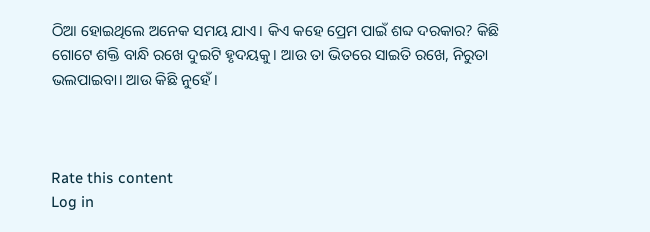ଠିଆ ହୋଇଥିଲେ ଅନେକ ସମୟ ଯାଏ। କିଏ କହେ ପ୍ରେମ ପାଇଁ ଶବ୍ଦ ଦରକାର? କିଛି ଗୋଟେ ଶକ୍ତି ବାନ୍ଧି ରଖେ ଦୁଇଟି ହୃଦୟକୁ। ଆଉ ତା ଭିତରେ ସାଇତି ରଖେ, ନିରୁତା ଭଲପାଇବା। ଆଉ କିଛି ନୁହେଁ।



Rate this content
Log in